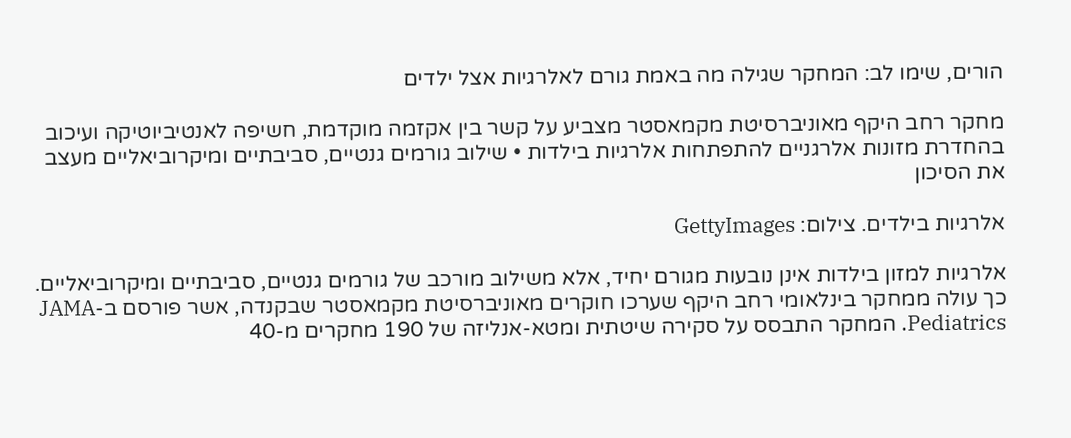הורים, שימו לב: המחקר שגילה מה באמת גורם לאלרגיות אצל ילדים

מחקר רחב היקף מאוניברסיטת מקמאסטר מצביע על קשר בין אקזמה מוקדמת, חשיפה לאנטיביוטיקה ועיכוב בהחדרת מזונות אלרגניים להתפתחות אלרגיות בילדות • שילוב גורמים גנטיים, סביבתיים ומיקרוביאליים מעצב את הסיכון

אלרגיות בילדים. צילום: GettyImages

אלרגיות למזון בילדות אינן נובעות מגורם יחיד, אלא משילוב מורכב של גורמים גנטיים, סביבתיים ומיקרוביאליים. כך עולה ממחקר בינלאומי רחב היקף שערכו חוקרים מאוניברסיטת מקמאסטר שבקנדה, אשר פורסם ב-JAMA Pediatrics. המחקר התבסס על סקירה שיטתית ומטא-אנליזה של 190 מחקרים מ-40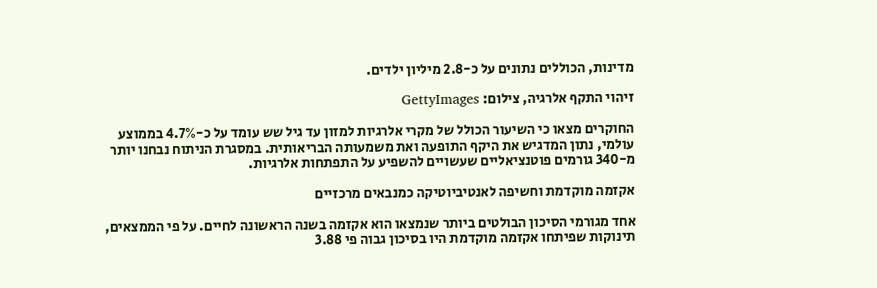מדינות, הכוללים נתונים על כ-2.8 מיליון ילדים.

זיהוי התקף אלרגיה, צילום: GettyImages

החוקרים מצאו כי השיעור הכולל של מקרי אלרגיות למזון עד גיל שש עומד על כ-4.7% בממוצע עולמי, נתון המדגיש את היקף התופעה ואת משמעותה הבריאותית. במסגרת הניתוח נבחנו יותר מ-340 גורמים פוטנציאליים שעשויים להשפיע על התפתחות אלרגיות.

אקזמה מוקדמת וחשיפה לאנטיביוטיקה כמנבאים מרכזיים

אחד מגורמי הסיכון הבולטים ביותר שנמצאו הוא אקזמה בשנה הראשונה לחיים. על פי הממצאים, תינוקות שפיתחו אקזמה מוקדמת היו בסיכון גבוה פי 3.88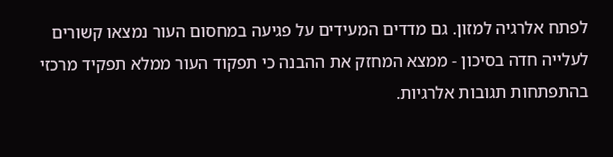לפתח אלרגיה למזון. גם מדדים המעידים על פגיעה במחסום העור נמצאו קשורים לעלייה חדה בסיכון - ממצא המחזק את ההבנה כי תפקוד העור ממלא תפקיד מרכזי בהתפתחות תגובות אלרגיות.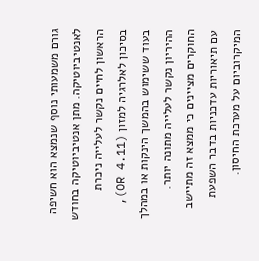גורם משמעותי נוסף שנמצא הוא חשיפה לאנטיביוטיקה. מתן אנטיביוטיקה בחודש הראשון לחיים נקשר לעלייה ניכרת בסיכון לאלרגיה למזון (OR 4.11), בעוד ששימוש בהמשך הינקות או במהלך ההיריון נקשר לעלייה מתונה יותר. החוקרים מציינים כי ממצא זה מתיישב עם תיאוריות עדכניות בדבר השפעת המיקרוביום על מערכת החיסון.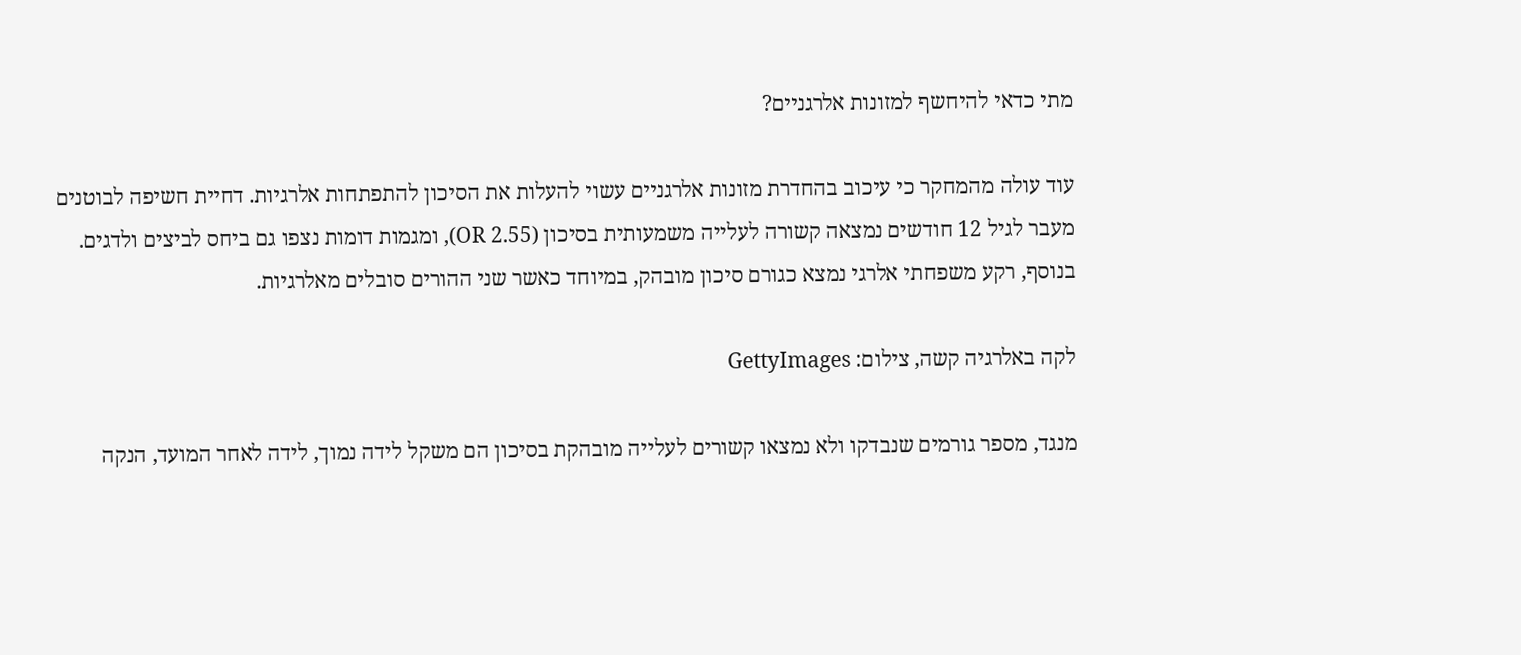מתי כדאי להיחשף למזונות אלרגניים?

עוד עולה מהמחקר כי עיכוב בהחדרת מזונות אלרגניים עשוי להעלות את הסיכון להתפתחות אלרגיות. דחיית חשיפה לבוטנים מעבר לגיל 12 חודשים נמצאה קשורה לעלייה משמעותית בסיכון (OR 2.55), ומגמות דומות נצפו גם ביחס לביצים ולדגים. בנוסף, רקע משפחתי אלרגי נמצא כגורם סיכון מובהק, במיוחד כאשר שני ההורים סובלים מאלרגיות.

לקה באלרגיה קשה, צילום: GettyImages

מנגד, מספר גורמים שנבדקו ולא נמצאו קשורים לעלייה מובהקת בסיכון הם משקל לידה נמוך, לידה לאחר המועד, הנקה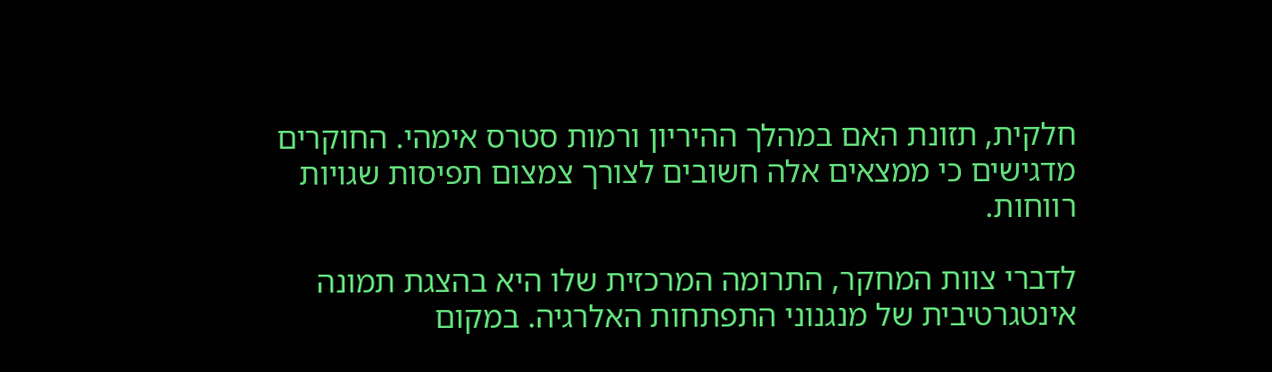חלקית, תזונת האם במהלך ההיריון ורמות סטרס אימהי. החוקרים מדגישים כי ממצאים אלה חשובים לצורך צמצום תפיסות שגויות רווחות.

לדברי צוות המחקר, התרומה המרכזית שלו היא בהצגת תמונה אינטגרטיבית של מנגנוני התפתחות האלרגיה. במקום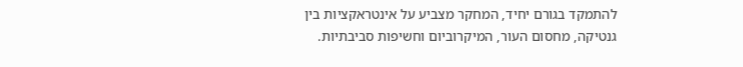להתמקד בגורם יחיד, המחקר מצביע על אינטראקציות בין גנטיקה, מחסום העור, המיקרוביום וחשיפות סביבתיות.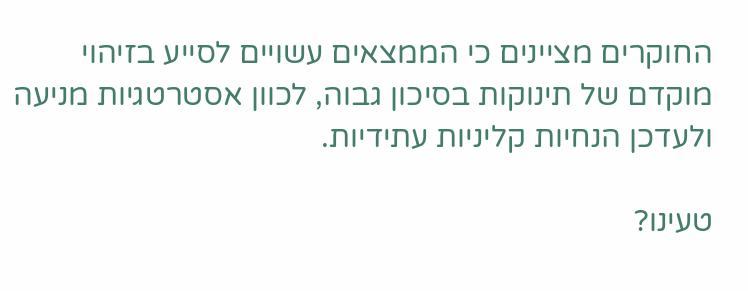החוקרים מציינים כי הממצאים עשויים לסייע בזיהוי מוקדם של תינוקות בסיכון גבוה, לכוון אסטרטגיות מניעה ולעדכן הנחיות קליניות עתידיות.

טעינו?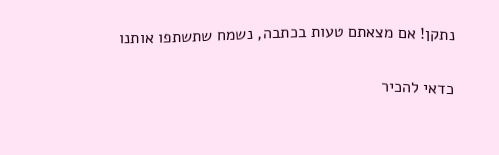נתקן! אם מצאתם טעות בכתבה, נשמח שתשתפו אותנו

כדאי להכיר